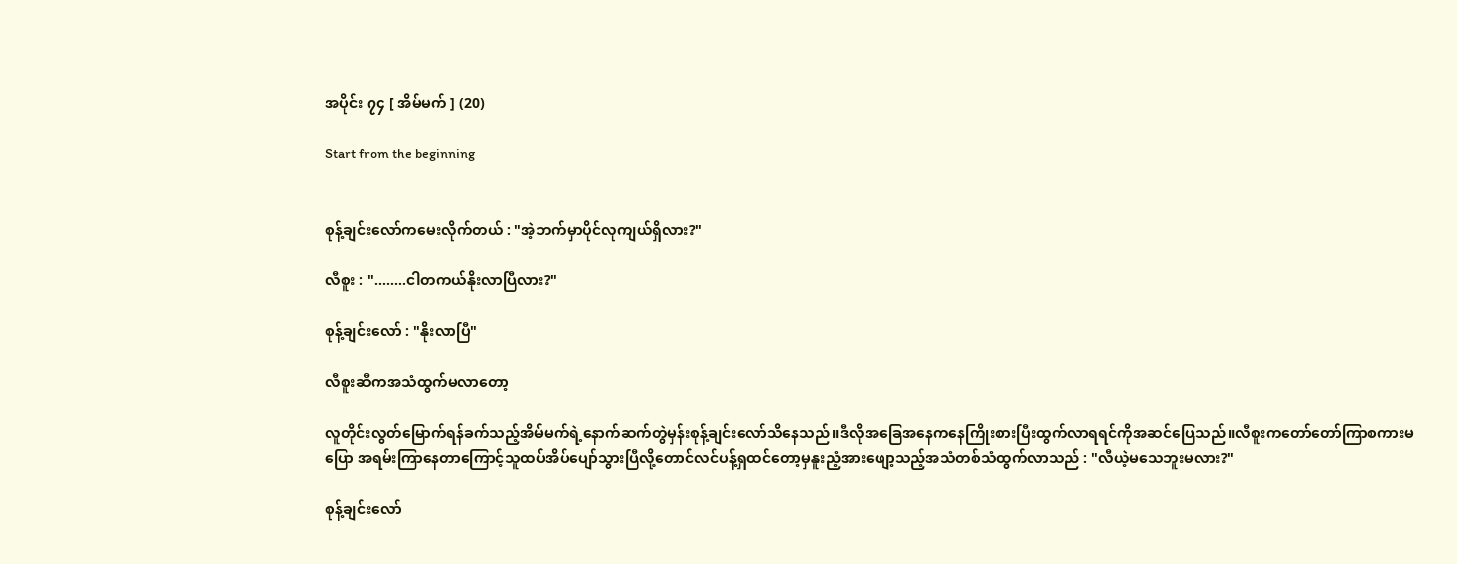အပိုင်း ၇၄ [ အိမ်မက် ] (20)

Start from the beginning


စုန့်ချင်းလော်‌ကမေးလိုက်တယ် : "အဲ့ဘက်မှာပိုင်လုကျယ်ရှိလား?"

လီစူး : "........ငါတကယ်နိုးလာပြီလား?"

စုန့်ချင်းလော် : "နိုးလာပြီ"

လီစူးဆီကအသံထွက်မလာတော့

လူတိုင်းလွတ်မြောက်ရန်ခက်သည့်အိမ်မက်ရဲ့နောက်ဆက်တွဲမှန်းစုန့်ချင်းလော်သိနေသည်။‌ဒီလိုအခြေအနေကနေကြိုးစားပြီးထွက်လာရရင်ကိုအဆင်ပြေသည်။လီစူးကတော်တော်ကြာစကားမပြော အရမ်းကြာနေတာကြောင့်သူထပ်အိပ်ပျော်သွားပြီလို့တောင်လင်ပန့်ရှထင်တော့မှနူးညံ့အားဖျော့သည့်အသံတစ်သံထွက်လာသည် : "လီယဲ့မသေဘူးမလား?"

စုန့်ချင်းလော်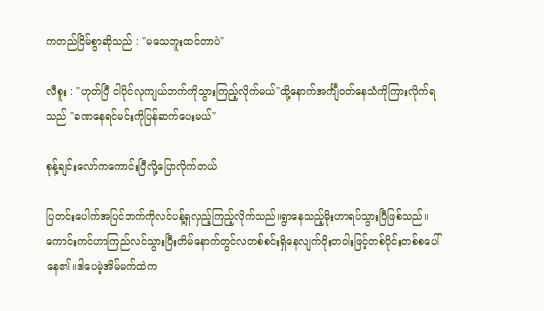ကတည်ငြိမ်စွာဆိုသည် : "မသေဘူးထင်တာပဲ"

လီစူး : "ဟုတ်ပြီ ငါပိုင်လုကျယ်ဘက်ကိုသွားကြည့်လိုက်မယ်"ထို့နောက်အင်္ကျီဝတ်နေသံကိုကြားလိုက်ရသည် "ခဏနေရင်မင်းကိုပြန်ဆက်ပေးမယ်"

စုန့်ချင်းလော်ကကောင်းပြီလို့ပြောလိုက်တယ်

ပြတင်းပေါက်အပြင်ဘက်ကိုလင်ပန့်ရှလှည့်ကြည့်လိုက်သည်။ရွာနေသည့်မိုးဟာရပ်သွားပြီဖြစ်သည်။ကောင်းကင်ဟာကြည်လင်သွားပြီးတိမ်နောက်တွင်လတစ်စင်းရှိနေလျက်ဝိုးတဝါးဖြင့်တစ်ပိုင်းတစ်စပေါ်နေ၏။ဒါပေမဲ့အိမ်မက်ထဲက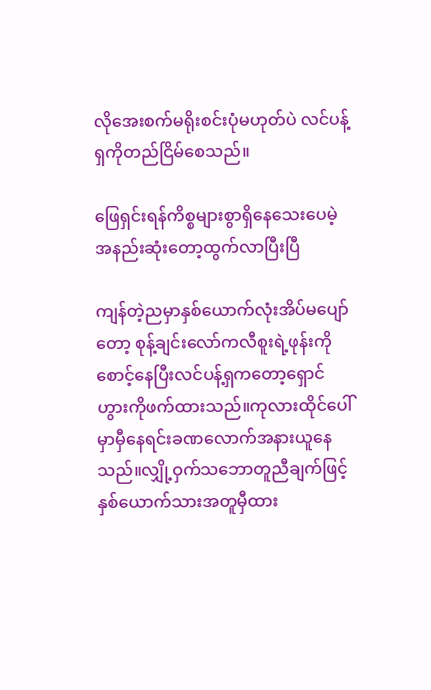လိုအေးစက်မရိုးစင်းပုံမဟုတ်ပဲ လင်ပန့်ရှကိုတည်ငြိမ်စေသည်။

ဖြေရှင်းရန်ကိစ္စများစွာရှိနေသေးပေမဲ့အနည်းဆုံးတော့ထွက်လာပြီးပြီ

ကျန်တဲ့ညမှာနှစ်ယောက်လုံးအိပ်မပျော်တော့ စုန့်ချင်းလော်ကလီစူးရဲ့ဖုန်းကိုစောင့်နေပြီးလင်ပန့်ရှကတော့ရှောင်ဟွားကိုဖက်ထားသည်။ကုလားထိုင်ပေါ်မှာမှီနေရင်းခဏလောက်အနားယူနေသည်။လျှို့ဝှက်သဘောတူညီချက်ဖြင့်နှစ်ယောက်သားအတူမှီထား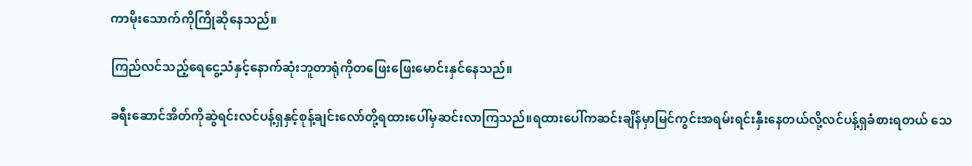ကာမိုးသောက်ကိုကြိုဆိုနေသည်။

ကြည်လင်သည့်ရေငွေ့သံနှင့်နောက်ဆုံးဘူတာရုံကိုတဖြေးဖြေးမောင်းနှင်နေသည်။

ခရီးဆောင်အိတ်ကိုဆွဲရင်းလင်ပန့်ရှနှင့်စုန့်ချင်းလော်တို့ရထားပေါ်မှဆင်းလာကြသည်။ရထားပေါ်ကဆင်းချိန်မှာမြင်ကွင်းအရမ်းရင်းနှီးနေတယ်လို့လင်ပန့်ရှခံစားရတယ် သေ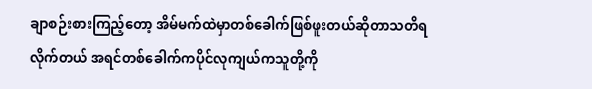ချာစဉ်းစားကြည့်တော့ အိမ်မက်ထဲမှာတစ်ခေါက်ဖြစ်ဖူးတယ်ဆိုတာသတိရလိုက်တယ် အရင်တစ်ခေါက်ကပိုင်လုကျယ်ကသူတို့ကို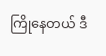ကြိုနေတယ် ဒီ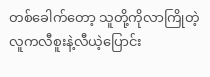တစ်ခေါက်တော့ သူတို့ကိုလာကြိုတဲ့လူကလီစူးနဲ့လီယဲ့ပြောင်း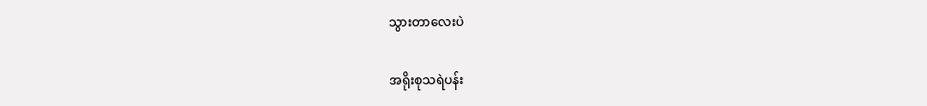သွားတာလေးပဲ

အရိုးစုသရဲပန်း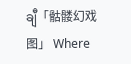ချီ「骷髅幻戏图」 Where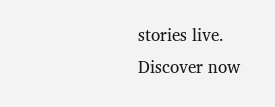stories live. Discover now